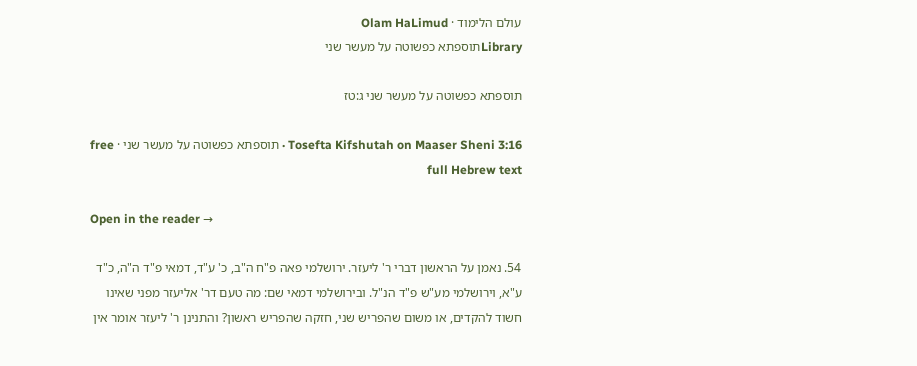עולם הלימוד · Olam HaLimud
Libraryתוספתא כפשוטה על מעשר שני

תוספתא כפשוטה על מעשר שני ג:טז

Tosefta Kifshutah on Maaser Sheni 3:16 · תוספתא כפשוטה על מעשר שני · free full Hebrew text

Open in the reader →

54. נאמן על הראשון דברי ר' ליעזר. ירושלמי פאה פ"ח ה"ב, כ' ע"ד, דמאי פ"ד ה"ה, כ"ד ע"א, וירושלמי מע"ש פ"ד הנ"ל. ובירושלמי דמאי שם: מה טעם דר' אליעזר מפני שאינו חשוד להקדים, או משום שהפריש שני, חזקה שהפריש ראשון? והתנינן ר' ליעזר אומר אין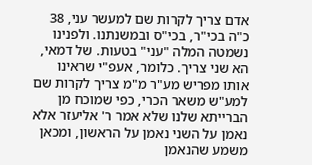אדם צריך לקרות שם למעשר עני, 38 כ"ה בכי"ר, בכי"ס ובמשנתנו. ולפנינו נשמטה המלה "עני" בטעות. של דמאי, הא שני צריך. כלומר, אעפ"י שראינו אותו מפריש מע"ר מ"מ צריך לקרות שם למע"ש משאר הכרי, כפי שמוכח מן הברייתא שלנו שלא אמר ר' אליעזר אלא נאמן על השני נאמן על הראשון, ומכאן משמע שהנאמן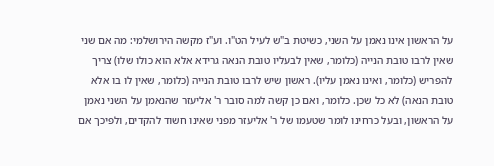על הראשון אינו נאמן על השני, כשיטת ב"ש לעיל הט"ו. וע"ז מקשה הירושלמי: מה אם שני שאין לרבו טובת הנייה (כלומר, שאין לבעליו טובת הנאה גרידא אלא הוא כולו שלו) צריך להפריש (כלומר, ואינו נאמן עליו). ראשון שיש לרבו טובת הנייה (כלומר, שאין לו בו אלא טובת הנאה) לא כל שכן. כלומר, ואם כן קשה למה סובר ר' אליעזר שהנאמן על השני נאמן על הראשון, ובעל כרחינו לומר שטעמו של ר' אליעזר מפני שאינו חשוד להקדים, ולפיכך אם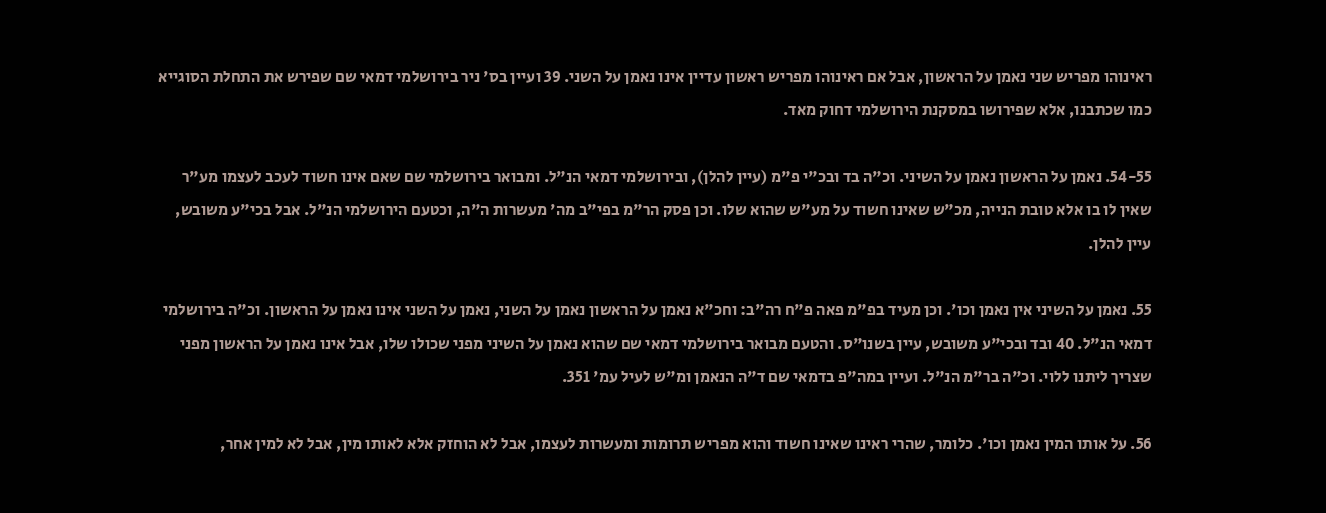ראינוהו מפריש שני נאמן על הראשון, אבל אם ראינוהו מפריש ראשון עדיין אינו נאמן על השני. 39 ועיין בס' ניר בירושלמי דמאי שם שפירש את התחלת הסוגייא כמו שכתבנו, אלא שפירושו במסקנת הירושלמי דחוק מאד.

54-55. נאמן על הראשון נאמן על השיני. וכ"ה בד ובכ"י פ"מ (עיין להלן), ובירושלמי דמאי הנ"ל. ומבואר בירושלמי שם שאם אינו חשוד לעכב לעצמו מע"ר שאין לו בו אלא טובת הנייה, מכ"ש שאינו חשוד על מע"ש שהוא שלו. וכן פסק הר"מ בפי"ב מה' מעשרות ה"ה, וכטעם הירושלמי הנ"ל. אבל בכי"ע משובש, עיין להלן.

55. נאמן על השיני אין נאמן וכו'. וכן מעיד בפ"מ פאה פ"ח רה"ב: וחכ"א נאמן על הראשון נאמן על השני, נאמן על השני אינו נאמן על הראשון. וכ"ה בירושלמי דמאי הנ"ל. 40 ובד ובכי"ע משובש, עיין בשנו"ס. והטעם מבואר בירושלמי דמאי שם שהוא נאמן על השיני מפני שכולו שלו, אבל אינו נאמן על הראשון מפני שצריך ליתנו ללוי. וכ"ה בר"מ הנ"ל. ועיין במה"פ בדמאי שם ד"ה הנאמן ומ"ש לעיל עמ' 351.

56. על אותו המין נאמן וכו'. כלומר, שהרי ראינו שאינו חשוד והוא מפריש תרומות ומעשרות לעצמו, אבל לא הוחזק אלא לאותו מין, אבל לא למין אחר,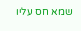שמא חס עליו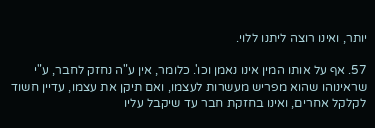יותר, ואינו רוצה ליתנו ללוי.

57. אף על אותו המין אינו נאמן וכו'. כלומר, אין ע"ה נחזק לחבר, ע"י שראינוהו שהוא מפריש מעשרות לעצמו, ואם תיקן את עצמו, עדיין חשוד לקלקל אחרים, ואינו בחזקת חבר עד שיקבל עליו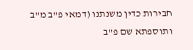חבירות כדין משנתנו (דמאי פ"ב מ"ב ותוספתא שם פ"ב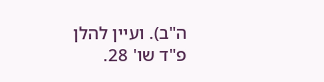ה"ב). ועיין להלן פ"ד שו' 28.